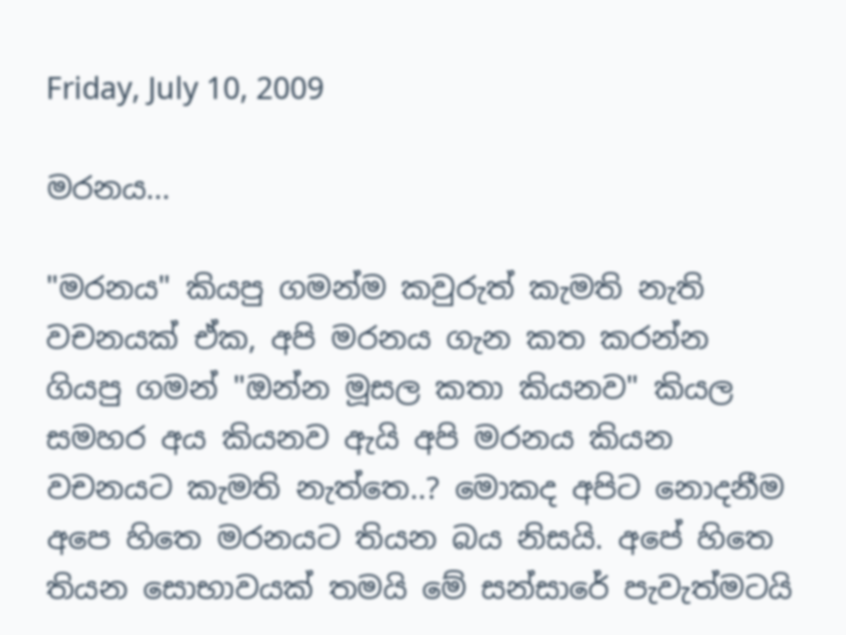Friday, July 10, 2009

මරනය...

"මරනය" කියපු ගමන්ම කවුරුත් කැමති නැති වචනයක් ඒක, අපි මරනය ගැන කත කරන්න ගියපු ගමන් "ඔන්න මූසල කතා කියනව" කියල සමහර අය කියනව ඇයි අපි මරනය කියන වචනයට කැමති නැත්තෙ..? මොකද අපිට නොදනීම අපෙ හිතෙ මරනයට තියන බය නිසයි. අපේ හිතෙ තියන සොභාවයක් තමයි මේ සන්සාරේ පැවැත්මටයි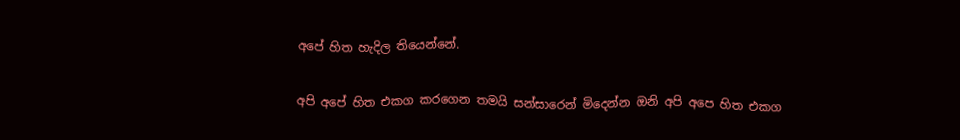අපේ හිත හැදිල තියෙන්නේ.

අපි අපේ හිත එකග කරගෙන තමයි සන්සාරෙන් මිදෙන්න ඔනි අපි අපෙ හිත එකග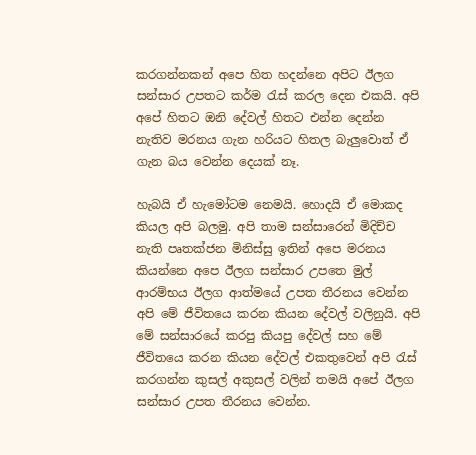කරගන්නකන් අපෙ හිත හදන්නෙ අපිට ඊලග සන්සාර උපතට කර්ම රැස් කරල දෙන එකයි. අපි අපේ හිතට ඔනි දේවල් හිතට එන්න දෙන්න නැතිව මරනය ගැන හරියට හිතල බැලුවොත් ඒ ගැන බය වෙන්න දෙයක් නෑ.

හැබයි ඒ හැමෝටම නෙමයි. හොදයි ඒ මොකද කියල අපි බලමු. අපි තාම සන්සාරෙන් මිදිච්ච නැති පෘතක්ජන මිනිස්සු ඉතින් අපෙ මරනය කියන්නෙ අපෙ ඊලග සන්සාර උපතෙ මුල් ආරම්භය ඊලග ආත්මයේ උපත තීරනය වෙන්න අපි මේ ජීවිතයෙ කරන කියන දේවල් වලිනුයි. අපි මේ සන්සාරයේ කරපු කියපු දේවල් සහ මේ ජීවිතයෙ කරන කියන දේවල් එකතුවෙන් අපි රැස් කරගන්න කුසල් අකුසල් වලින් තමයි අපේ ඊලග සන්සාර උපත තීරනය වෙන්න.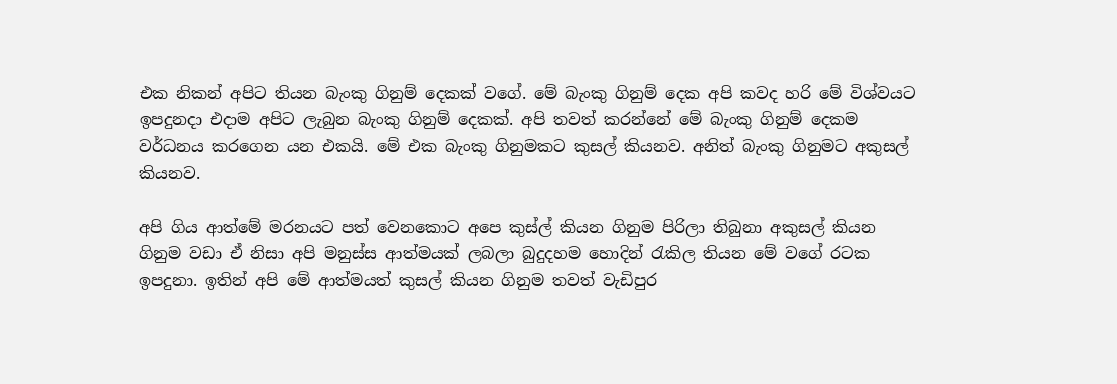එක නිකන් අපිට තියන බැංකු ගිනුම් දෙකක් වගේ. මේ බැංකු ගිනුම් දෙක අපි කවද හරි මේ විශ්වයට ඉපදුනදා එදාම අපිට ලැබුන බැංකු ගිනුම් දෙකක්. අපි තවත් කරන්නේ මේ බැංකු ගිනුම් දෙකම වර්ධනය කරගෙන යන එකයි. මේ එක බැංකු ගිනුමකට කුසල් කියනව. අනිත් බැංකු ගිනුමට අකුසල් කියනව.

අපි ගිය ආත්මේ මරනයට පත් වෙනකොට අපෙ කුස්ල් කියන ගිනුම පිරිලා තිබුනා අකුසල් කියන ගිනුම වඩා ඒ නිසා අපි මනුස්ස ආත්මයක් ලබලා බුදුදහම හොදින් රැකිල තියන මේ වගේ රටක ඉපදුනා. ඉතින් අපි මේ ආත්මයත් කුසල් කියන ගිනුම තවත් වැඩිපුර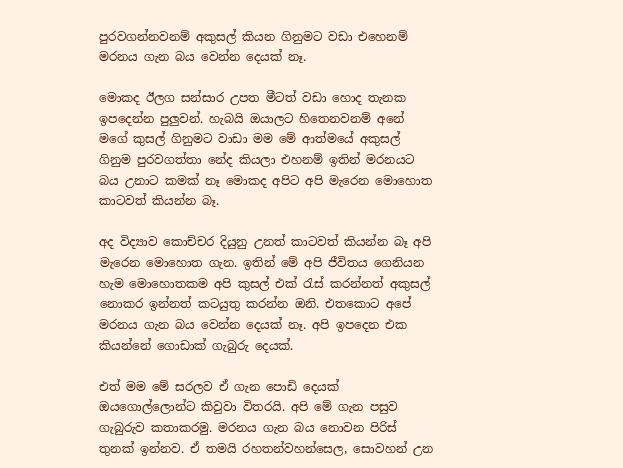පුරවගන්නවනම් අකුසල් කියන ගිනුමට වඩා එහෙනම් මරනය ගැන බය වෙන්න දෙයක් නෑ.

මොකද ඊලග සන්සාර උපත මීටත් වඩා හොද තැනක ඉපදෙන්න පුලුවන්. හැබයි ඔයාලට හිතෙනවනම් අනේ මගේ කුසල් ගිනුමට වාඩා මම මේ ආත්මයේ අකුසල් ගිනුම පුරවගත්තා නේද කියලා එහනම් ඉතින් මරනයට බය උනාට කමක් නෑ මොකද අපිට අපි මැරෙන මොහොත කාටවත් කියන්න බෑ.

අද විද්‍යාව කොච්චර දියුනු උනත් කාටවත් කියන්න බෑ අපි මැරෙන මොහොත ගැන. ඉතින් මේ අපි ජීවිතය ගෙනියන හැම මොහොතකම අපි කුසල් එක් රැස් කරන්නත් අකුසල් නොකර ඉන්නත් කටයුතු කරන්න ඔනි. එතකොට අපේ මරනය ගැන බය වෙන්න දෙයක් නෑ. අපි ඉපදෙන එක කියන්නේ ගොඩාක් ගැබුරු දෙයක්.

එත් මම මේ සරලව ඒ ගැන පොඩි දෙයක් ඔයගොල්ලොන්ට කිවුවා විතරයි. අපි මේ ගැන පසුව ගැබුරුව කතාකරමු. මරනය ගැන බය නොවන පිරිස් තුනක් ඉන්නව. ඒ තමයි රහතන්වහන්සෙල, සොවහන් උන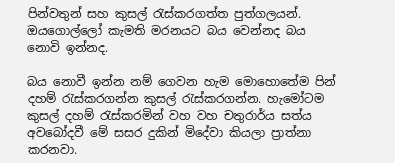පින්වතුන් සහ කුසල් රැස්කරගත්ත පුත්ගලයන්. ඔයගොල්ලෝ කැමති මරනයට බය වෙන්නද බය නොවි ඉන්නද.

බය නොවී ඉන්න නම් ගෙවන හැම මොහොතේම පින් දහම් රැස්කරගන්න කුසල් රැස්කරගන්න. හැමෝටම කුසල් දහම් රැස්කරමින් වහ වහ චතුරාර්ය සත්ය අවබෝදවී මේ සසර දුකින් මිදේවා කියලා ප්‍රාත්නා කරනවා.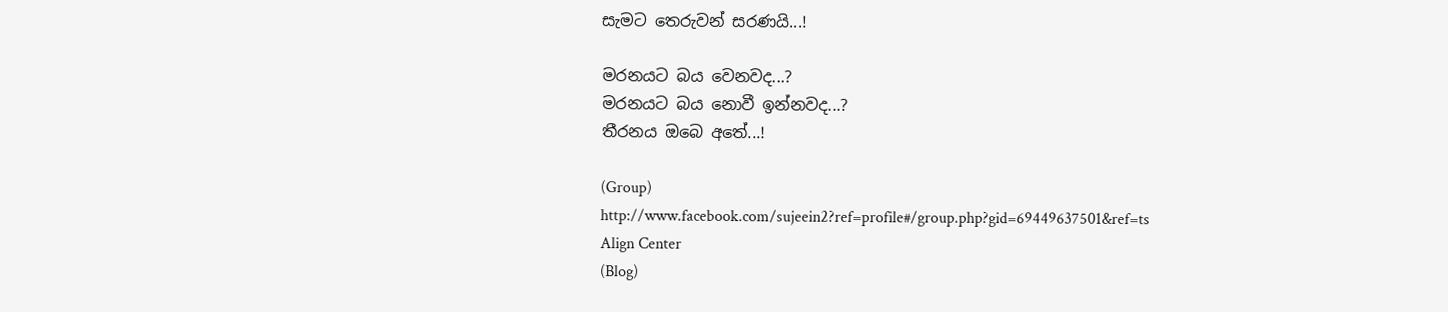සැමට තෙරුවන් සරණයි...!

මරනයට බය වෙනවද...?
මරනයට බය නොවී ඉන්නවද...?
තීරනය ඔබෙ අතේ...!

(Group)
http://www.facebook.com/sujeein2?ref=profile#/group.php?gid=69449637501&ref=ts
Align Center
(Blog)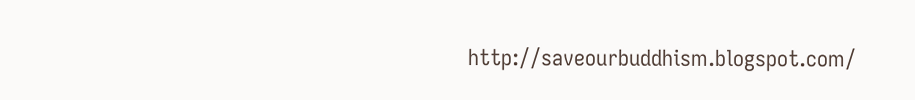http://saveourbuddhism.blogspot.com/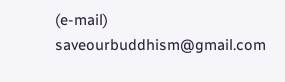(e-mail)
saveourbuddhism@gmail.com